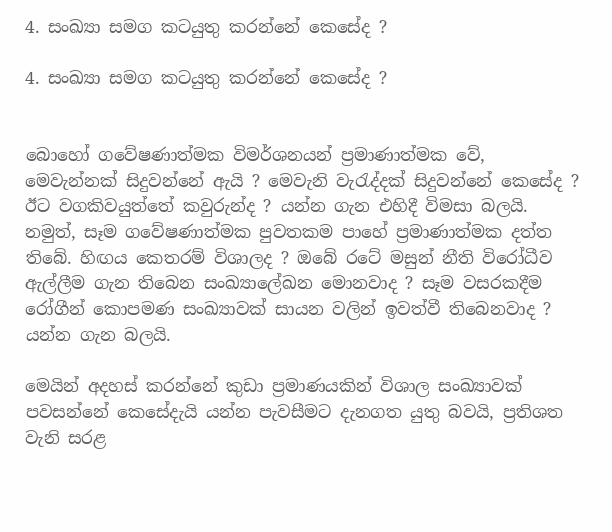4. සංඛ්‍යා සමග කටයුතු කරන්නේ කෙසේද ?

4. සංඛ්‍යා සමග කටයුතු කරන්නේ කෙසේද ?


බොහෝ ගවේෂණාත්මක විමර්ශනයන් ප්‍රමාණාත්මක වේ, මෙවැන්නක් සිදුවන්නේ ඇයි ? මෙවැනි වැරැද්දක් සිදුවන්නේ කෙසේද ? ඊට වගකිවයුත්තේ කවුරුන්ද ? යන්න ගැන එහිදී විමසා බලයි. නමුත්, සෑම ගවේෂණාත්මක පුවතකම පාහේ ප්‍රමාණාත්මක දත්ත තිබේ. හිඟය කෙතරම් විශාලද ? ඔබේ රටේ මසුන් නීති විරෝධීව ඇල්ලීම ගැන තිබෙන සංඛ්‍යාලේඛන මොනවාද ? සෑම වසරකදීම රෝගීන් කොපමණ සංඛ්‍යාවක් සායන වලින් ඉවත්වී තිබෙනවාද ? යන්න ගැන බලයි.

මෙයින් අදහස් කරන්නේ කුඩා ප්‍රමාණයකින් විශාල සංඛ්‍යාවක් පවසන්නේ කෙසේදැයි යන්න පැවසීමට දැනගත යුතු බවයි, ප්‍රතිශත වැනි සරළ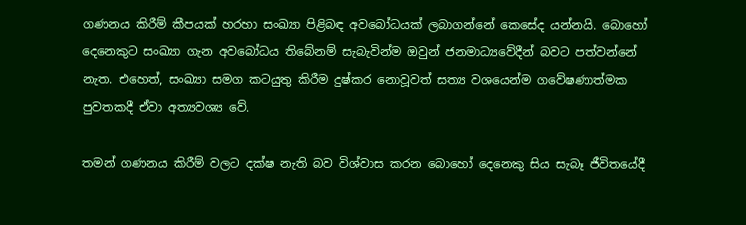ගණනය කිරීම් කීපයක් හරහා සංඛ්‍යා පිළිබඳ අවබෝධයක් ලබාගන්නේ කෙසේද යන්නයි. බොහෝ දෙනෙකුට සංඛ්‍යා ගැන අවබෝධය තිබේනම් සැබැවින්ම ඔවුන් ජනමාධ්‍යවේදීන් බවට පත්වන්නේ නැත. එහෙත්, සංඛ්‍යා සමග කටයුතු කිරීම දුෂ්කර නොවූවත් සත්‍ය වශයෙන්ම ගවේෂණාත්මක පුවතකදී ඒවා අත්‍යවශ්‍ය වේ.

තමන් ගණනය කිරීම් වලට දක්ෂ නැති බව විශ්වාස කරන බොහෝ දෙනෙකු සිය සැබෑ ජීවිතයේදී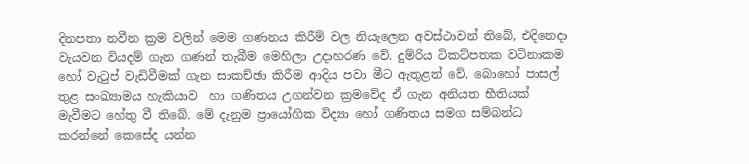දිනපතා නවීන ක්‍රම වලින් මෙම ගණනය කිරීම් වල නියැලෙන අවස්ථාවන් තිබේ, එදිනෙදා වැයවන වියදම් ගැන ගණන් තැබීම මෙහිලා උදාහරණ වේ. දුම්රිය ටිකට්පතක වටිනාකම හෝ වැටුප් වැඩිවීමක් ගැන සාකච්ඡා කිරීම ආදිය පවා මීට ඇතුළත් වේ. බොහෝ පාසල් තුළ සංඛ්‍යාමය හැකියාව  හා ගණිතය උගන්වන ක්‍රමවේද ඒ ගැන අනියත භීතියක් මැවීමට හේතු වී තිබේ. මේ දැනුම ප්‍රායෝගික විද්‍යා හෝ ගණිතය සමග සම්බන්ධ කරන්නේ කෙසේද යන්න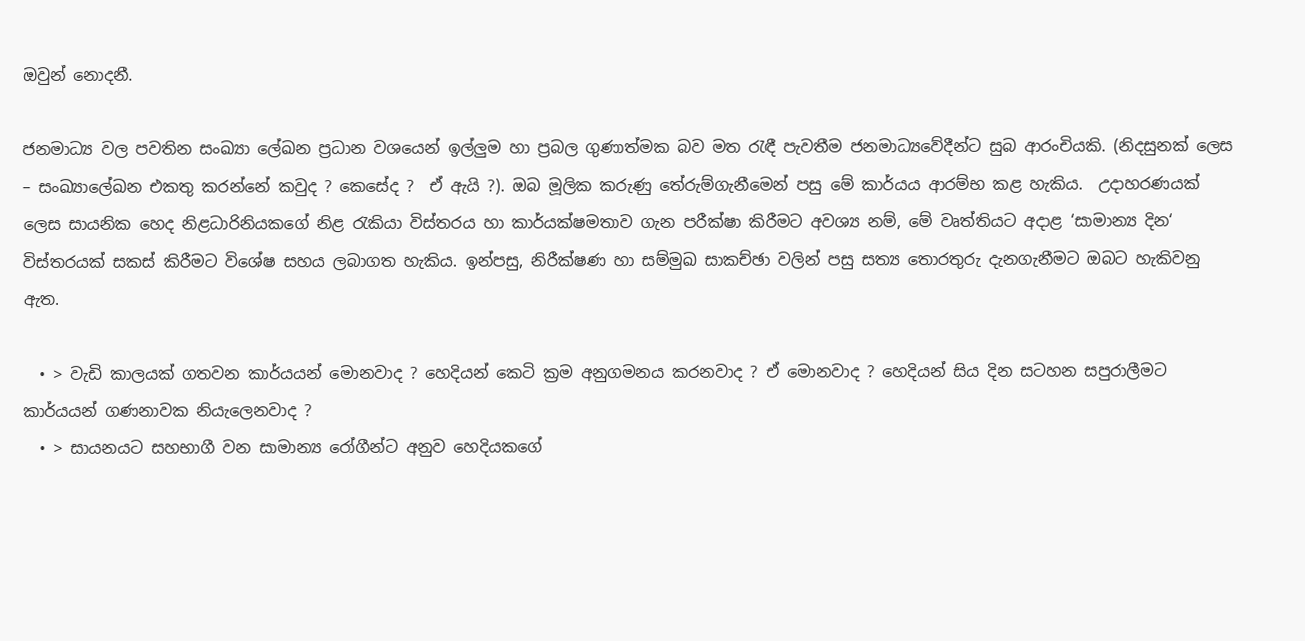ඔවුන් නොදනී.

ජනමාධ්‍ය වල පවතින සංඛ්‍යා ලේඛන ප්‍රධාන වශයෙන් ඉල්ලුම හා ප්‍රබල ගුණාත්මක බව මත රැඳී පැවතීම ජනමාධ්‍යවේදීන්ට සුබ ආරංචියකි. (නිදසුනක් ලෙස – සංඛ්‍යාලේඛන එකතු කරන්නේ කවුද ? කෙසේද ?  ඒ ඇයි ?). ඔබ මූලික කරුණු තේරුම්ගැනීමෙන් පසු මේ කාර්යය ආරම්භ කළ හැකිය.  උදාහරණයක් ලෙස සායනික හෙද නිළධාරිනියකගේ නිළ රැකියා විස්තරය හා කාර්යක්ෂමතාව ගැන පරීක්ෂා කිරීමට අවශ්‍ය නම්, මේ වෘත්තියට අදාළ ‘සාමාන්‍ය දින‘ විස්තරයක් සකස් කිරීමට විශේෂ සහය ලබාගත හැකිය. ඉන්පසු, නිරීක්ෂණ හා සම්මුඛ සාකච්ඡා වලින් පසු සත්‍ය තොරතුරු දැනගැනීමට ඔබට හැකිවනු ඇත.

  • > වැඩි කාලයක් ගතවන කාර්යයන් මොනවාද ? හෙදියන් කෙටි ක්‍රම අනුගමනය කරනවාද ? ඒ මොනවාද ? හෙදියන් සිය දින සටහන සපුරාලීමට කාර්යයන් ගණනාවක නියැලෙනවාද ?
  • > සායනයට සහභාගී වන සාමාන්‍ය රෝගීන්ට අනුව හෙදියකගේ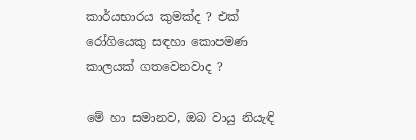කාර්යභාරය කුමක්ද ? එක් රෝගියෙකු සඳහා කොපමණ කාලයක් ගතවෙනවාද ?

මේ හා සමානව, ඔබ වායු නියැඳි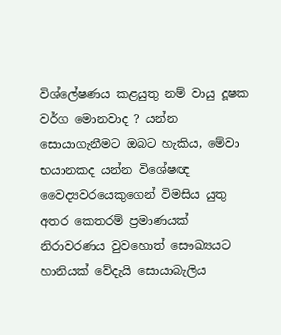විශ්ලේෂණය කළයුතු නම් වායු දූෂක වර්ග මොනවාද ? යන්න සොයාගැනීමට ඔබට හැකිය, මේවා භයානකද යන්න විශේෂඥ වෛද්‍යවරයෙකුගෙන් විමසිය යුතු අතර කෙතරම් ප්‍රමාණයක් නිරාවරණය වුවහොත් සෞඛ්‍යයට හානියක් වේදැයි සොයාබැලිය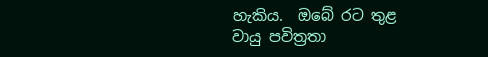හැකිය.  ඔබේ රට තුළ වායු පවිත්‍රතා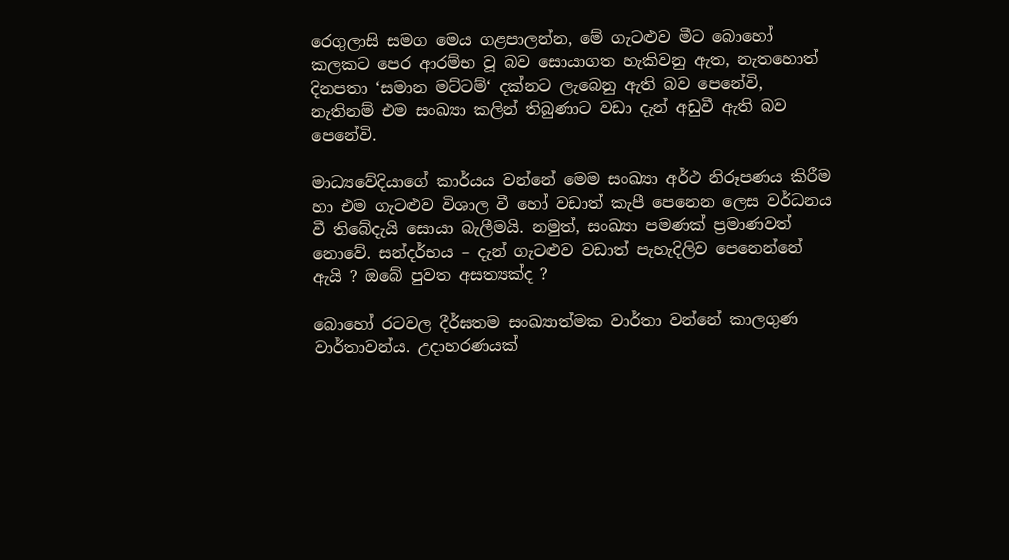රෙගුලාසි සමග මෙය ගළපාලන්න, මේ ගැටළුව මීට බොහෝ කලකට පෙර ආරම්භ වූ බව සොයාගත හැකිවනු ඇත, නැතහොත් දිනපතා ‘සමාන මට්ටම්‘ දක්නට ලැබෙනු ඇති බව පෙනේවි, නැතිනම් එම සංඛ්‍යා කලින් තිබුණාට වඩා දැන් අඩුවී ඇති බව පෙනේවි.

මාධ්‍යවේදියාගේ කාර්යය වන්නේ මෙම සංඛ්‍යා අර්ථ නිරූපණය කිරීම හා එම ගැටළුව විශාල වී හෝ වඩාත් කැපී පෙනෙන ලෙස වර්ධනය වී තිබේදැයි සොයා බැලීමයි. නමුත්, සංඛ්‍යා පමණක් ප්‍රමාණවත් නොවේ. සන්දර්භය – දැන් ගැටළුව වඩාත් පැහැදිලිව පෙනෙන්නේ ඇයි ? ඔබේ පුවත අසත්‍යක්ද ?

බොහෝ රටවල දීර්ඝතම සංඛ්‍යාත්මක වාර්තා වන්නේ කාලගුණ වාර්තාවන්ය. උදාහරණයක්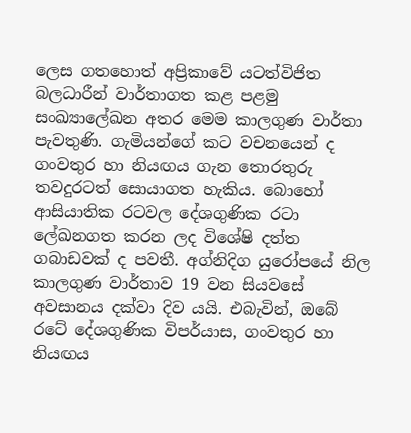ලෙස ගතහොත් අප්‍රිකාවේ යටත්විජිත බලධාරීන් වාර්තාගත කළ පළමු සංඛ්‍යාලේඛන අතර මෙම කාලගුණ වාර්තා පැවතුණි. ගැමියන්ගේ කට වචනයෙන් ද  ගංවතුර හා නියඟය ගැන තොරතුරු තවදුරටත් සොයාගත හැකිය. බොහෝ ආසියාතික රටවල දේශගුණික රටා ලේඛනගත කරන ලද විශේෂි දත්ත ගබාඩවක් ද පවතී. අග්නිදිග යුරෝපයේ නිල කාලගුණ වාර්තාව 19 වන සියවසේ අවසානය දක්වා දිව යයි. එබැවින්, ඔබේ රටේ දේශගුණික විපර්යාස, ගංවතුර හා නියඟය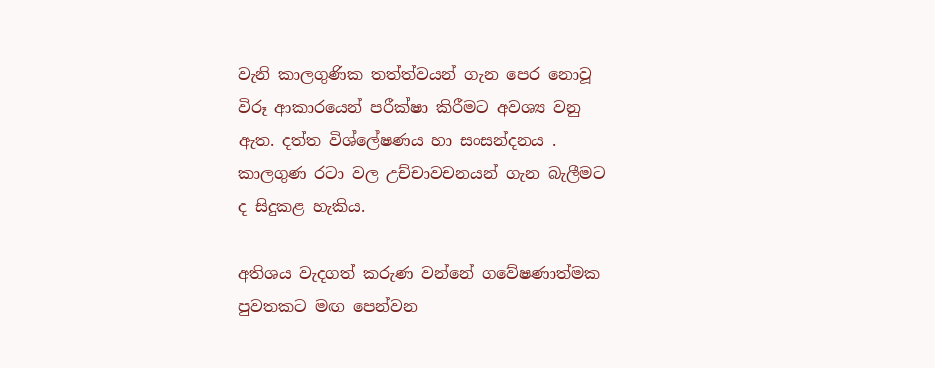වැනි කාලගුණික තත්ත්වයන් ගැන පෙර නොවූ විරූ ආකාරයෙන් පරීක්ෂා කිරීමට අවශ්‍ය වනු ඇත. දත්ත විශ්ලේෂණය හා සංසන්දනය . කාලගුණ රටා වල උච්චාවචනයන් ගැන බැලීමට ද සිදුකළ හැකිය.

අතිශය වැදගත් කරුණ වන්නේ ගවේෂණාත්මක පුවතකට මඟ පෙන්වන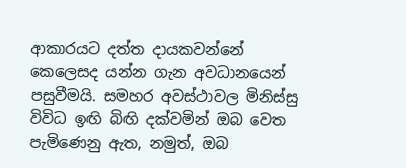ආකාරයට දත්ත දායකවන්නේ කෙලෙසද යන්න ගැන අවධානයෙන් පසුවීමයි. සමහර අවස්ථාවල මිනිස්සු විවිධ ඉඟි බිඟි දක්වමින් ඔබ වෙත පැමිණෙනු ඇත, නමුත්, ඔබ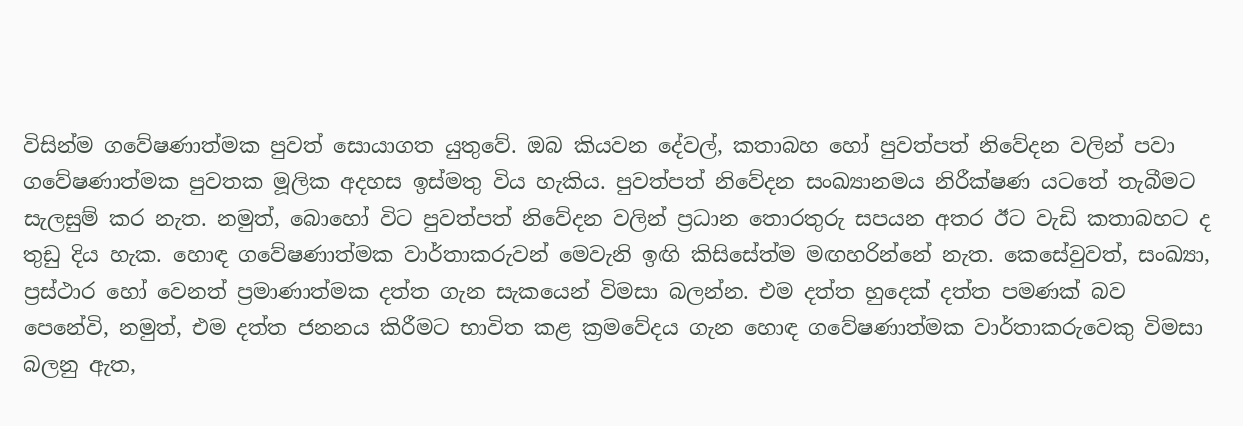විසින්ම ගවේෂණාත්මක පුවත් සොයාගත යුතුවේ. ඔබ කියවන දේවල්, කතාබහ හෝ පුවත්පත් නිවේදන වලින් පවා ගවේෂණාත්මක පුවතක මූලික අදහස ඉස්මතු විය හැකිය. පුවත්පත් නිවේදන සංඛ්‍යානමය නිරීක්ෂණ යටතේ තැබීමට සැලසුම් කර නැත. නමුත්, බොහෝ විට පුවත්පත් නිවේදන වලින් ප්‍රධාන තොරතුරු සපයන අතර ඊට වැඩි කතාබහට ද තුඩු දිය හැක. හොඳ ගවේෂණාත්මක වාර්තාකරුවන් මෙවැනි ඉඟි කිසිසේත්ම මඟහරින්නේ නැත. කෙසේවුවත්, සංඛ්‍යා, ප්‍රස්ථාර හෝ වෙනත් ප්‍රමාණාත්මක දත්ත ගැන සැකයෙන් විමසා බලන්න. එම දත්ත හුදෙක් දත්ත පමණක් බව පෙනේවි, නමුත්, එම දත්ත ජනනය කිරීමට භාවිත කළ ක්‍රමවේදය ගැන හොඳ ගවේෂණාත්මක වාර්තාකරුවෙකු විමසා බලනු ඇත,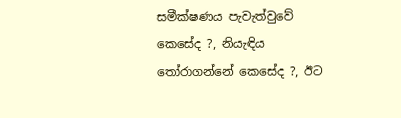සමීක්ෂණය පැවැත්වුවේ කෙසේද ?, නියැඳිය තෝරාගන්නේ කෙසේද ?, ඊට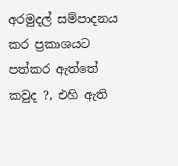අරමුදල් සම්පාදනය කර ප්‍රකාශයට පත්කර ඇත්තේ කවුද ?, එහි ඇති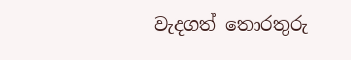වැදගත් තොරතුරු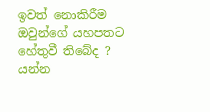ඉවත් නොකිරීම ඔවුන්ගේ යහපතට හේතුවී තිබේද ? යන්න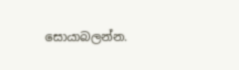සොයාබලන්න.